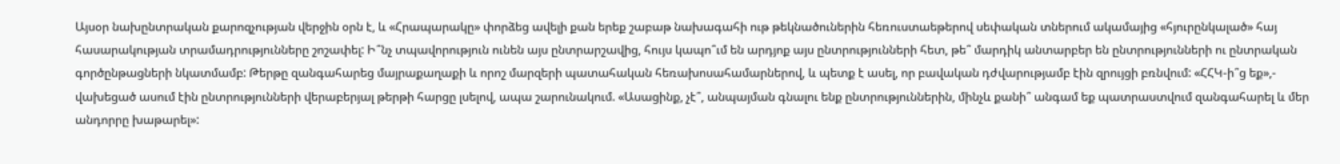Այսօր նախընտրական քարոզչության վերջին օրն է, և «Հրապարակը» փորձեց ավելի քան երեք շաբաթ նախագահի ութ թեկնածուներին հեռուստաեթերով սեփական տներում ակամայից «հյուրընկալած» հայ հասարակության տրամադրությունները շոշափել: Ի՞նչ տպավորություն ունեն այս ընտրարշավից, հույս կապո՞ւմ են արդյոք այս ընտրությունների հետ, թե՞ մարդիկ անտարբեր են ընտրությունների ու ընտրական գործընթացների նկատմամբ: Թերթը զանգահարեց մայրաքաղաքի և որոշ մարզերի պատահական հեռախոսահամարներով, և պետք է ասել, որ բավական դժվարությամբ էին զրույցի բռնվում: «ՀՀԿ-ի՞ց եք»,- վախեցած ասում էին ընտրությունների վերաբերյալ թերթի հարցը լսելով, ապա շարունակում. «Ասացինք, չէ՞, անպայման գնալու ենք ընտրություններին, մինչև քանի՞ անգամ եք պատրաստվում զանգահարել և մեր անդորրը խաթարել»: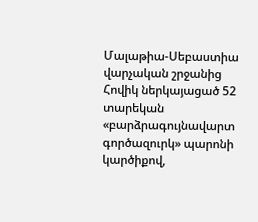Մալաթիա-Սեբաստիա վարչական շրջանից Հովիկ ներկայացած 52 տարեկան «բարձրագույնավարտ գործազուրկ» պարոնի կարծիքով,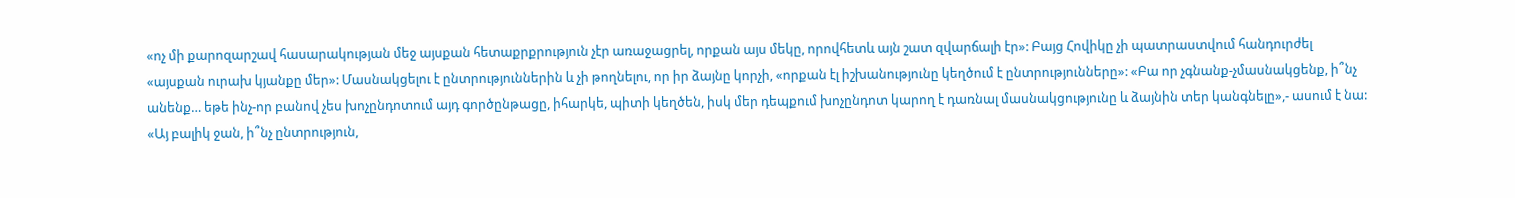«ոչ մի քարոզարշավ հասարակության մեջ այսքան հետաքրքրություն չէր առաջացրել, որքան այս մեկը, որովհետև այն շատ զվարճալի էր»: Բայց Հովիկը չի պատրաստվում հանդուրժել «այսքան ուրախ կյանքը մեր»: Մասնակցելու է ընտրություններին և չի թողնելու, որ իր ձայնը կորչի, «որքան էլ իշխանությունը կեղծում է ընտրությունները»: «Բա որ չգնանք-չմասնակցենք, ի՞նչ անենք… եթե ինչ-որ բանով չես խոչընդոտում այդ գործընթացը, իհարկե, պիտի կեղծեն, իսկ մեր դեպքում խոչընդոտ կարող է դառնալ մասնակցությունը և ձայնին տեր կանգնելը»,- ասում է նա: «Այ բալիկ ջան, ի՞նչ ընտրություն,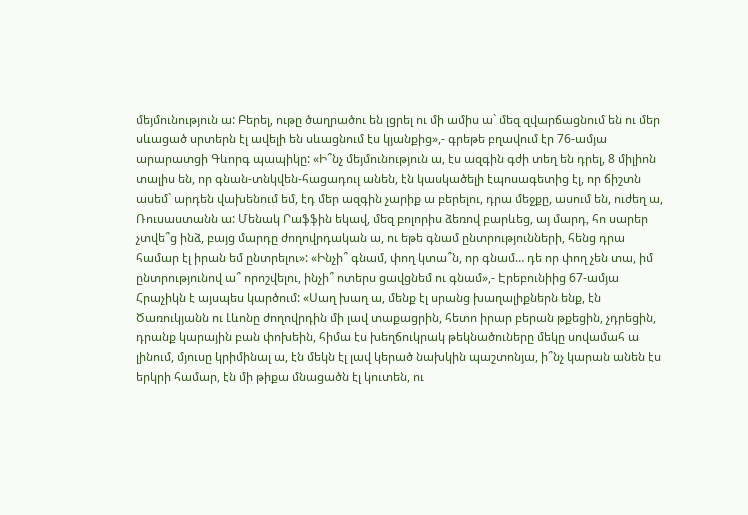մեյմունություն ա: Բերել, ութը ծաղրածու են լցրել ու մի ամիս ա` մեզ զվարճացնում են ու մեր սևացած սրտերն էլ ավելի են սևացնում էս կյանքից»,- գրեթե բղավում էր 76-ամյա արարատցի Գևորգ պապիկը: «Ի՞նչ մեյմունություն ա, էս ազգին գժի տեղ են դրել, 8 միլիոն տալիս են, որ գնան-տնկվեն-հացադուլ անեն, էն կասկածելի էպոսագետից էլ, որ ճիշտն ասեմ` արդեն վախենում եմ, էդ մեր ազգին չարիք ա բերելու, դրա մեջքը, ասում են, ուժեղ ա, Ռուսաստանն ա: Մենակ Րաֆֆին եկավ, մեզ բոլորիս ձեռով բարևեց, այ մարդ, հո սարեր չտվե՞ց ինձ, բայց մարդը ժողովրդական ա, ու եթե գնամ ընտրությունների, հենց դրա համար էլ իրան եմ ընտրելու»: «Ինչի՞ գնամ, փող կտա՞ն, որ գնամ… դե որ փող չեն տա, իմ ընտրությունով ա՞ որոշվելու, ինչի՞ ոտերս ցավցնեմ ու գնամ»,- Էրեբունիից 67-ամյա Հրաչիկն է այսպես կարծում: «Սաղ խաղ ա, մենք էլ սրանց խաղալիքներն ենք, էն Ծառուկյանն ու Լևոնը ժողովրդին մի լավ տաքացրին, հետո իրար բերան թքեցին, չդրեցին, դրանք կարային բան փոխեին, հիմա էս խեղճուկրակ թեկնածուները մեկը սովամահ ա լինում, մյուսը կրիմինալ ա, էն մեկն էլ լավ կերած նախկին պաշտոնյա, ի՞նչ կարան անեն էս երկրի համար, էն մի թիքա մնացածն էլ կուտեն, ու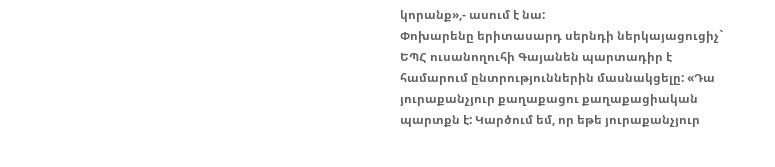կորանք»,- ասում է նա:
Փոխարենը երիտասարդ սերնդի ներկայացուցիչ` ԵՊՀ ուսանողուհի Գայանեն պարտադիր է համարում ընտրություններին մասնակցելը: «Դա յուրաքանչյուր քաղաքացու քաղաքացիական պարտքն է: Կարծում եմ, որ եթե յուրաքանչյուր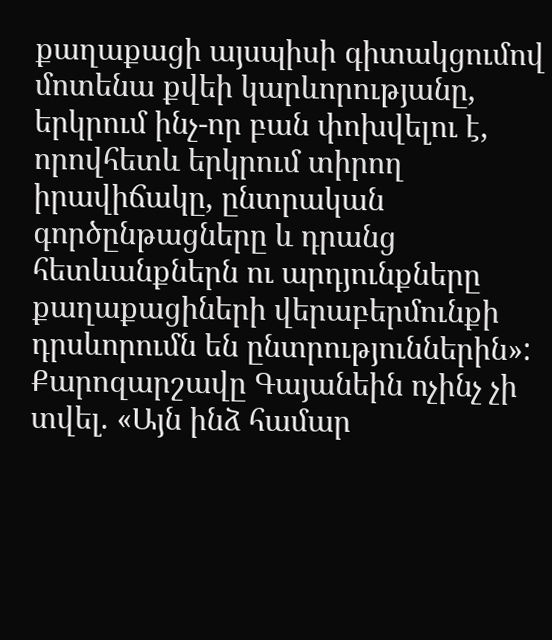քաղաքացի այսպիսի գիտակցումով մոտենա քվեի կարևորությանը, երկրում ինչ-որ բան փոխվելու է, որովհետև երկրում տիրող իրավիճակը, ընտրական գործընթացները և դրանց հետևանքներն ու արդյունքները քաղաքացիների վերաբերմունքի դրսևորումն են ընտրություններին»: Քարոզարշավը Գայանեին ոչինչ չի տվել. «Այն ինձ համար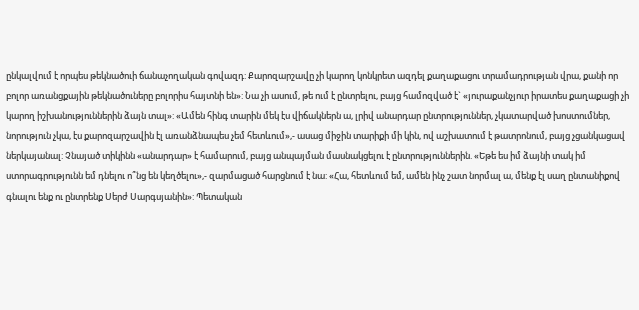ընկալվում է որպես թեկնածուի ճանաչողական գովազդ: Քարոզարշավը չի կարող կոնկրետ ազդել քաղաքացու տրամադրության վրա, քանի որ բոլոր առանցքային թեկնածուները բոլորիս հայտնի են»: Նա չի ասում, թե ում է ընտրելու, բայց համոզված է` «յուրաքանչյուր իրատես քաղաքացի չի կարող իշխանություններին ձայն տալ»: «Ամեն հինգ տարին մեկ էս վիճակներն ա, լրիվ անարդար ընտրություններ, չկատարված խոստումներ, նորություն չկա, էս քարոզարշավին էլ առանձնապես չեմ հետևում»,- ասաց միջին տարիքի մի կին, ով աշխատում է թատրոնում, բայց չցանկացավ ներկայանալ: Չնայած տիկինն «անարդար» է համարում, բայց անպայման մասնակցելու է ընտրություններին. «Եթե ես իմ ձայնի տակ իմ ստորագրությունն եմ դնելու ո՞նց են կեղծելու»,- զարմացած հարցնում է նա: «Հա, հետևում եմ, ամեն ինչ շատ նորմալ ա, մենք էլ սաղ ընտանիքով գնալու ենք ու ընտրենք Սերժ Սարգսյանին»: Պետական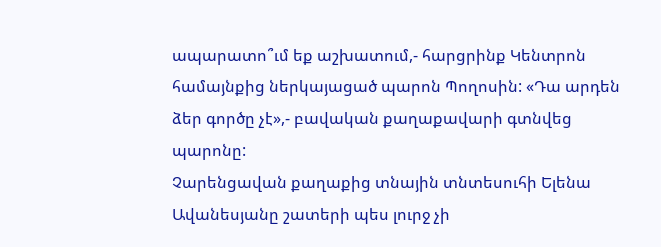ապարատո՞ւմ եք աշխատում,- հարցրինք Կենտրոն համայնքից ներկայացած պարոն Պողոսին: «Դա արդեն ձեր գործը չէ»,- բավական քաղաքավարի գտնվեց պարոնը:
Չարենցավան քաղաքից տնային տնտեսուհի Ելենա Ավանեսյանը շատերի պես լուրջ չի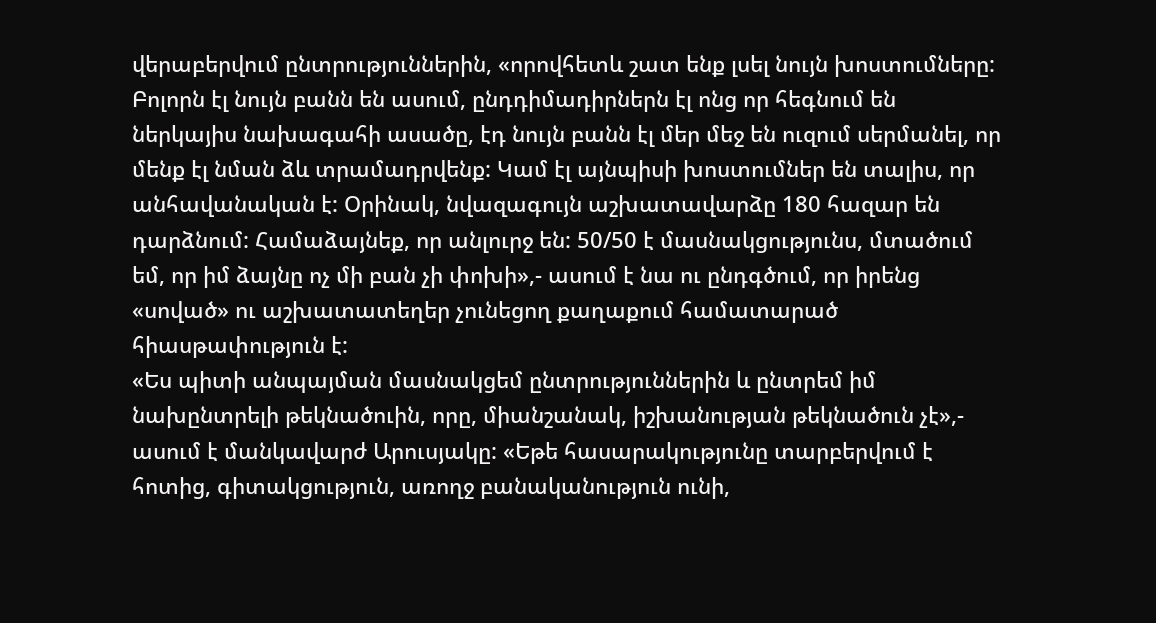վերաբերվում ընտրություններին, «որովհետև շատ ենք լսել նույն խոստումները: Բոլորն էլ նույն բանն են ասում, ընդդիմադիրներն էլ ոնց որ հեգնում են ներկայիս նախագահի ասածը, էդ նույն բանն էլ մեր մեջ են ուզում սերմանել, որ մենք էլ նման ձև տրամադրվենք: Կամ էլ այնպիսի խոստումներ են տալիս, որ անհավանական է: Օրինակ, նվազագույն աշխատավարձը 180 հազար են դարձնում: Համաձայնեք, որ անլուրջ են: 50/50 է մասնակցությունս, մտածում եմ, որ իմ ձայնը ոչ մի բան չի փոխի»,- ասում է նա ու ընդգծում, որ իրենց «սոված» ու աշխատատեղեր չունեցող քաղաքում համատարած հիասթափություն է:
«Ես պիտի անպայման մասնակցեմ ընտրություններին և ընտրեմ իմ նախընտրելի թեկնածուին, որը, միանշանակ, իշխանության թեկնածուն չէ»,- ասում է մանկավարժ Արուսյակը: «Եթե հասարակությունը տարբերվում է հոտից, գիտակցություն, առողջ բանականություն ունի,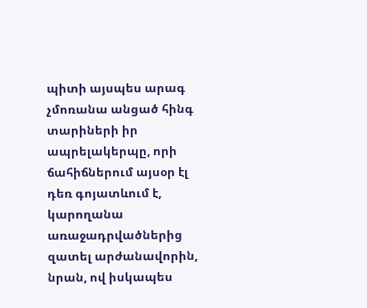պիտի այսպես արագ չմոռանա անցած հինգ տարիների իր ապրելակերպը, որի ճահիճներում այսօր էլ դեռ գոյատևում է, կարողանա առաջադրվածներից զատել արժանավորին, նրան, ով իսկապես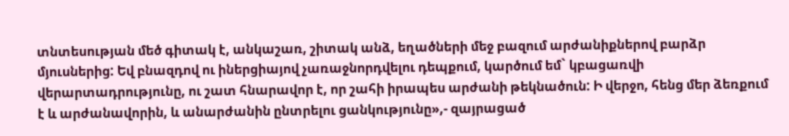տնտեսության մեծ գիտակ է, անկաշառ, շիտակ անձ, եղածների մեջ բազում արժանիքներով բարձր մյուսներից: Եվ բնազդով ու իներցիայով չառաջնորդվելու դեպքում, կարծում եմ` կբացառվի վերարտադրությունը, ու շատ հնարավոր է, որ շահի իրապես արժանի թեկնածուն: Ի վերջո, հենց մեր ձեռքում է և արժանավորին, և անարժանին ընտրելու ցանկությունը»,- զայրացած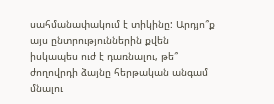սահմանափակում է տիկինը: Արդյո՞ք այս ընտրություններին քվեն իսկապես ուժ է դառնալու, թե՞ ժողովրդի ձայնը հերթական անգամ մնալու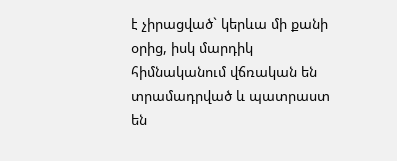է չիրացված` կերևա մի քանի օրից, իսկ մարդիկ հիմնականում վճռական են տրամադրված և պատրաստ են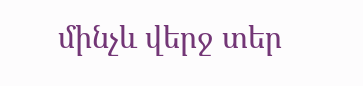մինչև վերջ տեր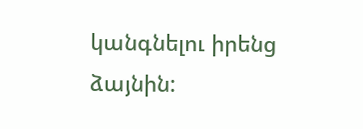կանգնելու իրենց ձայնին: